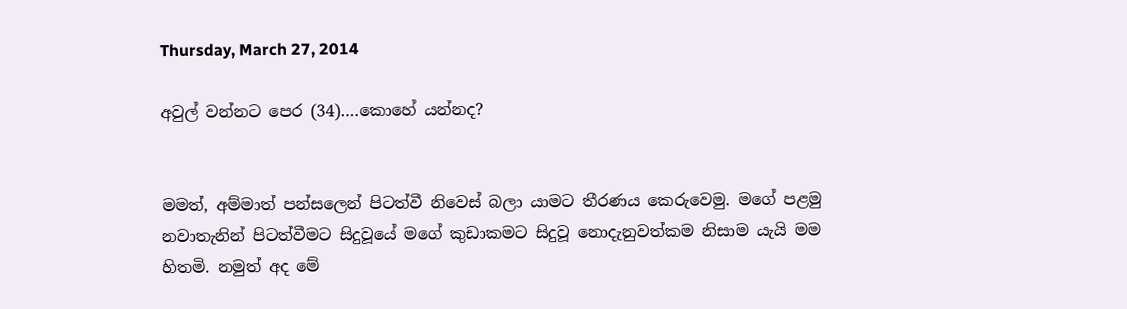Thursday, March 27, 2014

අවුල් වන්නට පෙර (34)….කොහේ යන්නද?


මමත්, අම්මාත් පන්සලෙන් පිටත්වී නිවෙස් බලා යාමට තීරණය කෙරුවෙමු. මගේ පළමු නවාතැනින් පිටත්වීමට සිදුවූයේ මගේ කුඩාකමට සිදුවූ නොදැනුවත්කම නිසාම යැයි මම හිතමි. නමුත් අද මේ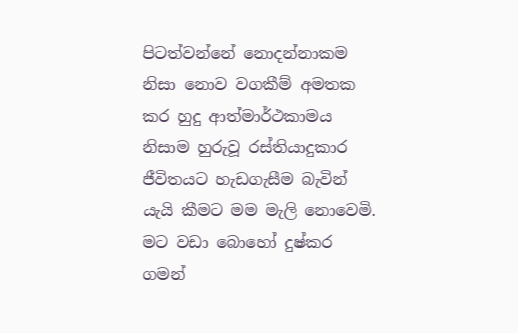පිටත්වන්නේ නොදන්නාකම නිසා නොව වගකීම් අමතක කර හුදු ආත්මාර්ථකාමය නිසාම හුරුවූ රස්තියාදුකාර ජීවිතයට හැඩගැසීම බැවින් යැයි කීමට මම මැලි නොවෙමි. මට වඩා බොහෝ දුෂ්කර ගමන්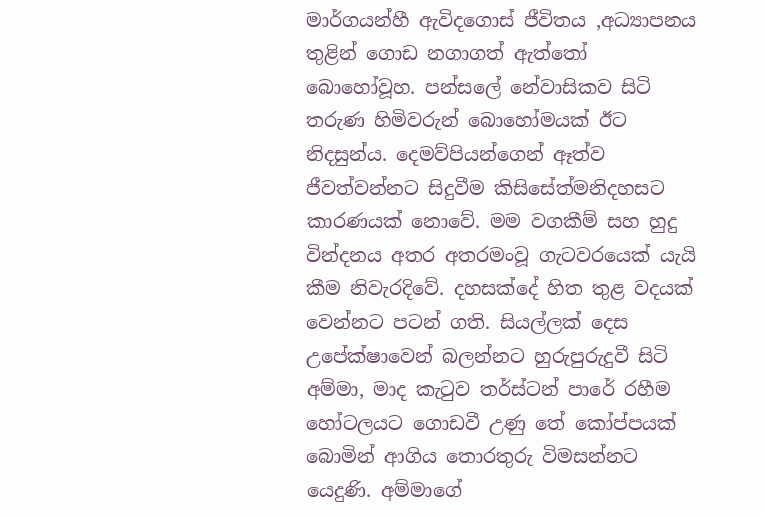මාර්ගයන්හී ඇවිදගොස් ජීවිතය ,අධ්‍යාපනය තුළින් ගොඩ නගාගත් ඇත්තෝ බොහෝවූහ. පන්සලේ නේවාසිකව සිටි තරුණ හිමිවරුන් බොහෝමයක් ඊට නිදසුන්ය. දෙමව්පියන්ගෙන් ඈත්ව ජීවත්වන්නට සිදුවීම කිසිසේත්මනිදහසට කාරණයක් නොවේ. මම වගකීම් සහ හුදු වින්දනය අතර අතරමංවූ ගැටවරයෙක් යැයි කීම නිවැරදිවේ. දහසක්දේ හිත තුළ වදයක් වෙන්නට පටන් ගති. සියල්ලක් දෙස උපේක්ෂාවෙන් බලන්නට හුරුපුරුදුවී සිටි අම්මා, මාද කැටුව තර්ස්ටන් පාරේ රහීම හෝටලයට ගොඩවී උණු තේ කෝප්පයක් බොමින් ආගිය තොරතුරු විමසන්නට යෙදුණි. අම්මාගේ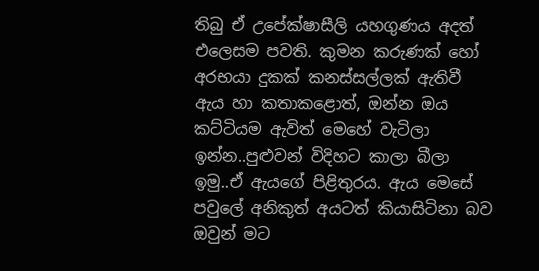තිබු ඒ උපේක්ෂාසීලි යහගුණය අදත් එලෙසම පවති. කුමන කරුණක් හෝ අරභයා දුකක් කනස්සල්ලක් ඇතිවී ඇය හා කතාකළොත්, ඔන්න ඔය කට්ටියම ඇවිත් මෙහේ වැටිලා ඉන්න..පුළුවන් විදිහට කාලා බීලා ඉමු..ඒ ඇයගේ පිළිතුරය. ඇය මෙසේ පවුලේ අනිකුත් අයටත් කියාසිටිනා බව ඔවුන් මට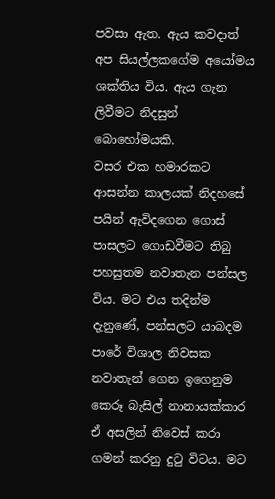පවසා ඇත. ඇය කවදාත් අප සියල්ලකගේම අයෝමය ශක්තිය විය. ඇය ගැන ලිවීමට නිදසුන් බොහෝමයකි.
වසර එක හමාරකට ආසන්න කාලයක් නිදහසේ පයින් ඇවිදගෙන ගොස් පාසලට ගොඩවීමට තිබු පහසුතම නවාතැන පන්සල විය. මට එය තදින්ම දැනුණේ, පන්සලට යාබදම පාරේ විශාල නිවසක නවාතැන් ගෙන ඉගෙනුම කෙරූ බැසිල් නානායක්කාර ඒ අසලින් නිවෙස් කරා ගමන් කරනු දුටු විටය. මට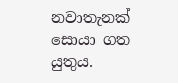නවාතැනක් සොයා ගත යුතුය.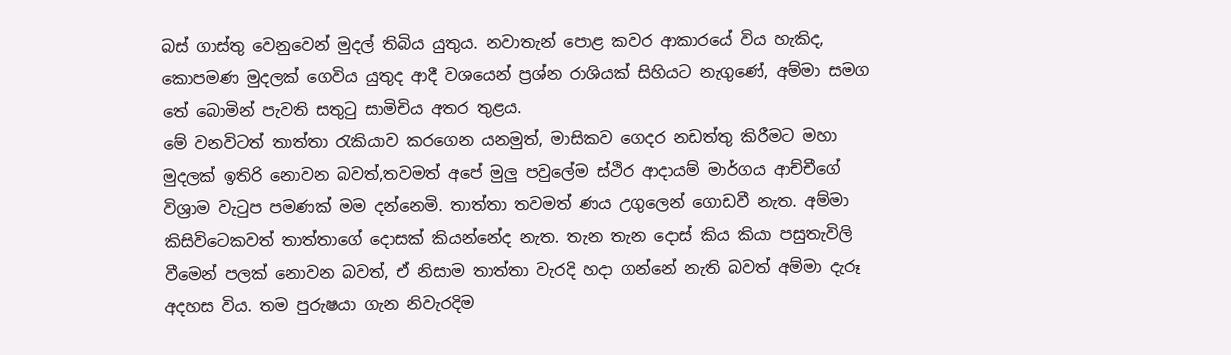බස් ගාස්තු වෙනුවෙන් මුදල් තිබිය යුතුය. නවාතැන් පොළ කවර ආකාරයේ විය හැකිද, කොපමණ මුදලක් ගෙවිය යුතුද ආදී වශයෙන් ප්‍රශ්න රාශියක් සිහියට නැගුණේ, අම්මා සමග තේ බොමින් පැවති සතුටු සාමිචිය අතර තුළය.
මේ වනවිටත් තාත්තා රැකියාව කරගෙන යනමුත්, මාසිකව ගෙදර නඩත්තු කිරීමට මහා මුදලක් ඉතිරි නොවන බවත්,තවමත් අපේ මුලු පවුලේම ස්ථිර ආදායම් මාර්ගය ආච්චීගේ විශ්‍රාම වැටුප පමණක් මම දන්නෙමි. තාත්තා තවමත් ණය උගුලෙන් ගොඩවී නැත. අම්මා කිසිවිටෙකවත් තාත්තාගේ දොසක් කියන්නේද නැත. තැන තැන දොස් කිය කියා පසුතැවිලි වීමෙන් පලක් නොවන බවත්, ඒ නිසාම තාත්තා වැරදි හදා ගන්නේ නැති බවත් අම්මා දැරූ අදහස විය. තම පුරුෂයා ගැන නිවැරදිම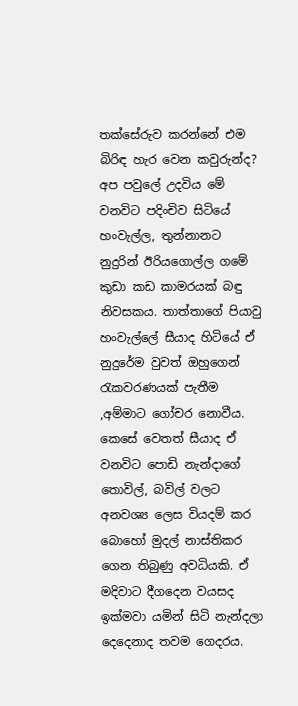තක්සේරුව කරන්නේ එම බිරිඳ හැර වෙන කවුරුන්ද? අප පවුලේ උදවිය මේ වනවිට පදිංචිව සිටියේ හංවැල්ල, තුන්නානට නුදුරින් ඊරියගොල්ල ගමේ කුඩා කඩ කාමරයක් බඳු නිවසකය. තාත්තාගේ පියාවු හංවැල්ලේ සීයාද හිටියේ ඒ නුදුරේම වුවත් ඔහුගෙන් රැකවරණයක් පැතීම ,අම්මාට ගෝචර නොවීය. කෙසේ වෙතත් සීයාද ඒ වනවිට පොඩි නැන්දාගේ තොවිල්, බවිල් වලට අනවශ්‍ය ලෙස වියදම් කර බොහෝ මුදල් නාස්තිකර ගෙන තිබුණු අවධියකි. ඒ මදිවාට දීගදෙන වයසද ඉක්මවා යමින් සිටි නැන්දලා දෙදෙනාද තවම ගෙදරය.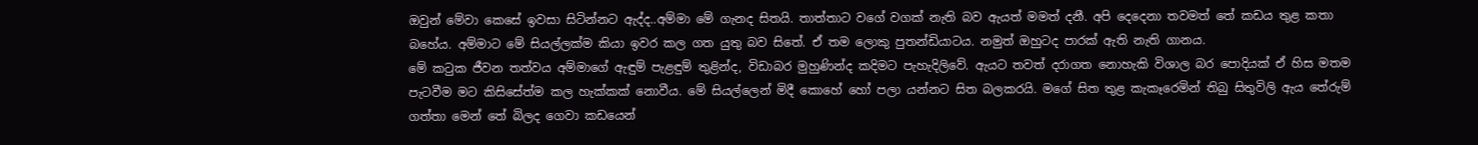ඔවුන් මේවා කෙසේ ඉවසා සිටින්නට ඇද්ද..අම්මා මේ ගැනද සිතයි. තාත්තාට වගේ වගක් නැති බව ඇයත් මමත් දනී. අපි දෙදෙනා තවමත් තේ කඩය තුළ කතා බහේය. අම්මාට මේ සියල්ලක්ම කියා ඉවර කල ගත යුතු බව සිතේ. ඒ තම ලොකු පුතන්ඩියාටය. නමුත් ඔහුටද පාරක් ඇති නැති ගානය.
මේ කටුක ජීවන තත්වය අම්මාගේ ඇඳුම් පැළඳුම් තුළින්ද, විඩාබර මුහුණින්ද කදිමට පැහැදිලිවේ. ඇයට තවත් දරාගත නොහැකි විශාල බර පොදියක් ඒ හිස මතම පැටවීම මට කිසිසේත්ම කල හැක්කක් නොවීය. මේ සියල්ලෙන් මිදී කොහේ හෝ පලා යන්නට සිත බලකරයි. මගේ සිත තුළ කැකෑරෙමින් තිබු සිතුවිලි ඇය තේරුම් ගත්තා මෙන් තේ බිලද ගෙවා කඩයෙන්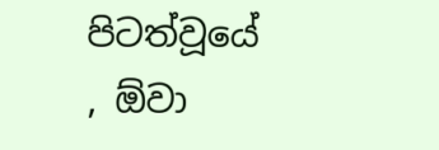පිටත්වූයේ , ඕවා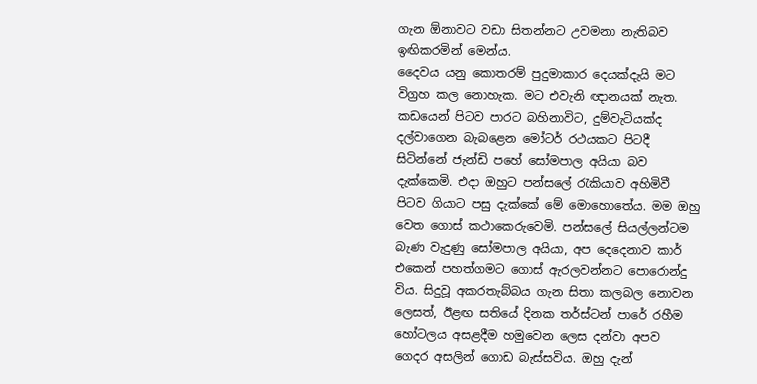ගැන ඕනාවට වඩා සිතන්නට උවමනා නැතිබව ඉඟිකරමින් මෙන්ය.
දෛවය යනු කොතරම් පුදුමාකාර දෙයක්දැයි මට විග්‍රහ කල නොහැක. මට එවැනි ඥානයක් නැත. කඩයෙන් පිටව පාරට බහිනාවිට, දුම්වැටියක්ද දල්වාගෙන බැබළෙන මෝටර් රථයකට පිටදී සිටින්නේ ජැන්ඩි පහේ සෝමපාල අයියා බව දැක්කෙමි. එදා ඔහුට පන්සලේ රැකියාව අහිමිවී පිටව ගියාට පසු දැක්කේ මේ මොහොතේය. මම ඔහු වෙත ගොස් කථාකෙරුවෙමි. පන්සලේ සියල්ලන්ටම බැණ වැදුණු සෝමපාල අයියා, අප දෙදෙනාව කාර් එකෙන් පහත්ගමට ගොස් ඇරලවන්නට පොරොන්දු විය. සිදුවූ අකරතැබ්බය ගැන සිතා කලබල නොවන ලෙසත්, ඊළඟ සතියේ දිනක තර්ස්ටන් පාරේ රහීම හෝටලය අසළදීම හමුවෙන ලෙස දන්වා අපව ගෙදර අසලින් ගොඩ බැස්සවිය. ඔහු දැන්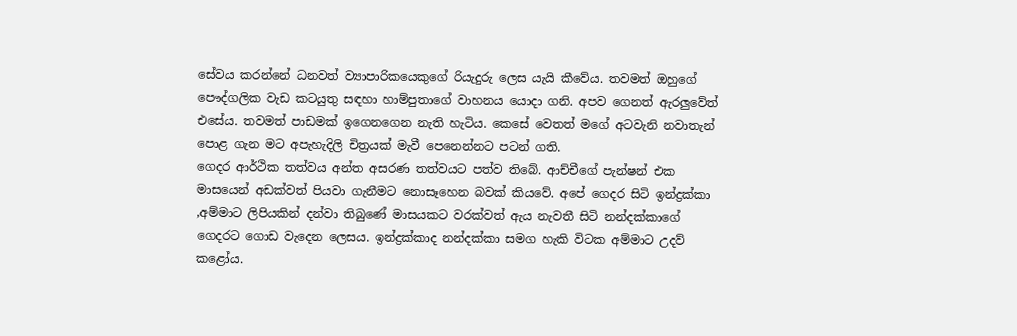සේවය කරන්නේ ධනවත් ව්‍යාපාරිකයෙකුගේ රියැදුරු ලෙස යැයි කීවේය. තවමත් ඔහුගේ පෞද්ගලික වැඩ කටයුතු සඳහා හාම්පුතාගේ වාහනය යොදා ගනි. අපව ගෙනත් ඇරලුවේත් එසේය. තවමත් පාඩමක් ඉගෙනගෙන නැති හැටිය. කෙසේ වෙතත් මගේ අටවැනි නවාතැන් පොළ ගැන මට අපැහැදිලි චිත්‍රයක් මැවී පෙනෙන්නට පටන් ගති.
ගෙදර ආර්ථික තත්වය අන්ත අසරණ තත්වයට පත්ව තිබේ. ආච්චීගේ පැන්ෂන් එක මාසයෙන් අඩක්වත් පියවා ගැනීමට නොසෑහෙන බවක් කියවේ. අපේ ගෙදර සිටි ඉන්ද්‍රක්කා ,අම්මාට ලිපියකින් දන්වා තිබුණේ මාසයකට වරක්වත් ඇය නැවතී සිටි නන්දක්කාගේ ගෙදරට ගොඩ වැදෙන ලෙසය. ඉන්ද්‍රක්කාද නන්දක්කා සමග හැකි විටක අම්මාට උදව් කළෝය.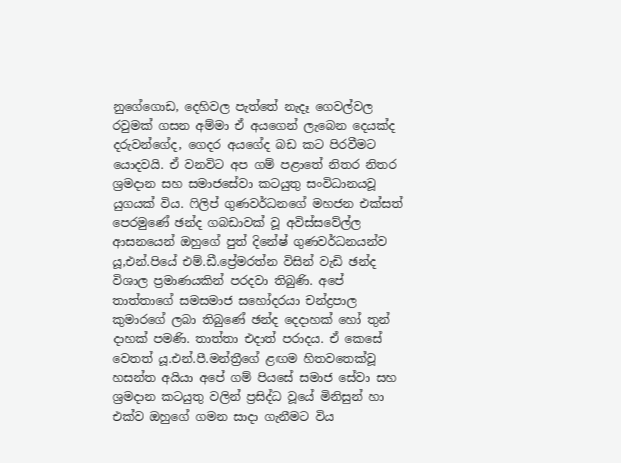නුගේගොඩ, දෙහිවල පැත්තේ නැදෑ ගෙවල්වල රවුමක් ගසන අම්මා ඒ අයගෙන් ලැබෙන දෙයක්ද දරුවන්ගේද, ගෙදර අයගේද බඩ කට පිරවීමට යොදවයි. ඒ වනවිට අප ගම් පළාතේ නිතර නිතර ශ්‍රමදාන සහ සමාජසේවා කටයුතු සංවිධානයවූ යුගයක් විය. ෆිලිප් ගුණවර්ධනගේ මහජන එක්සත් පෙරමුණේ ඡන්ද ගබඩාවක් වූ අවිස්සවේල්ල ආසනයෙන් ඔහුගේ පුත් දිනේෂ් ගුණවර්ධනයන්ව යූ,එන්.පියේ එම්.ඩී.ප්‍රේමරත්න විසින් වැඩි ඡන්ද විශාල ප්‍රමාණයකින් පරදවා තිබුණි. අපේ තාත්තාගේ සමසමාජ සහෝදරයා චන්ද්‍රපාල කුමාරගේ ලබා තිබුණේ ඡන්ද දෙදාහක් හෝ තුන් දාහක් පමණි. තාත්තා එදාත් පරාදය. ඒ කෙසේ වෙතත් යූ.එන්.පී.මන්ත්‍රීගේ ළඟම හිතවතෙක්වූ හසන්ත අයියා අපේ ගම් පියසේ සමාජ සේවා සහ ශ්‍රමදාන කටයුතු වලින් ප්‍රසිද්ධ වූයේ මිනිසුන් හා එක්ව ඔහුගේ ගමන සාදා ගැනීමට විය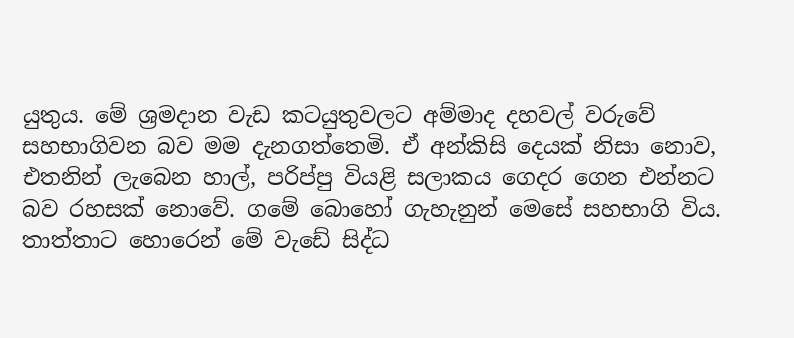යුතුය. මේ ශ්‍රමදාන වැඩ කටයුතුවලට අම්මාද දහවල් වරුවේ සහභාගිවන බව මම දැනගත්තෙමි. ඒ අන්කිසි දෙයක් නිසා නොව, එතනින් ලැබෙන හාල්, පරිප්පු වියළි සලාකය ගෙදර ගෙන එන්නට බව රහසක් නොවේ. ගමේ බොහෝ ගැහැනුන් මෙසේ සහභාගි විය. තාත්තාට හොරෙන් මේ වැඩේ සිද්ධ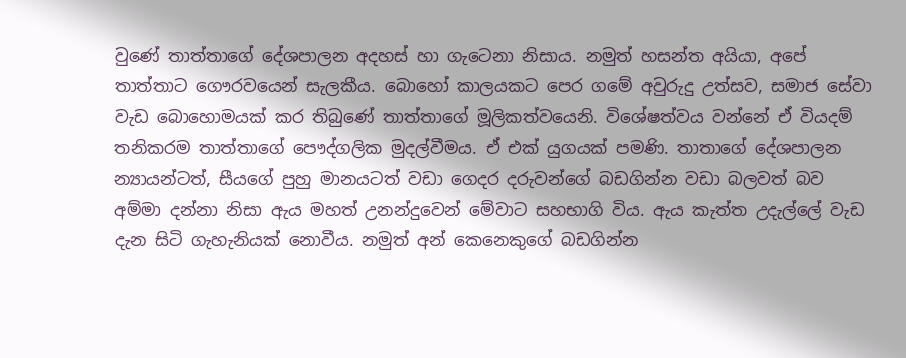වුණේ තාත්තාගේ දේශපාලන අදහස් හා ගැටෙනා නිසාය. නමුත් හසන්ත අයියා, අපේ තාත්තාට ගෞරවයෙන් සැලකීය. බොහෝ කාලයකට පෙර ගමේ අවුරුදු උත්සව, සමාජ සේවා වැඩ බොහොමයක් කර තිබුණේ තාත්තාගේ මූලිකත්වයෙනි. විශේෂත්වය වන්නේ ඒ වියදම් තනිකරම තාත්තාගේ පෞද්ගලික මුදල්වීමය. ඒ එක් යුගයක් පමණි. තාතාගේ දේශපාලන න්‍යායන්ටත්, සීයගේ පුහු මානයටත් වඩා ගෙදර දරුවන්ගේ බඩගින්න වඩා බලවත් බව අම්මා දන්නා නිසා ඇය මහත් උනන්දුවෙන් මේවාට සහභාගි විය. ඇය කැත්ත උදැල්ලේ වැඩ දැන සිටි ගැහැනියක් නොවීය. නමුත් අන් කෙනෙකුගේ බඩගින්න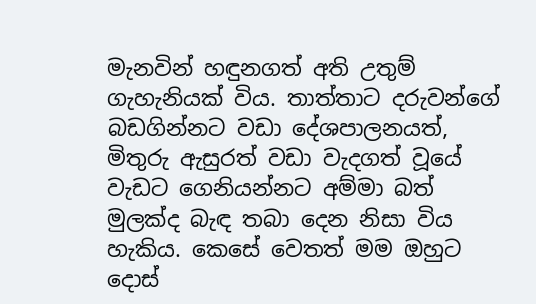මැනවින් හඳුනගත් අති උතුම් ගැහැනියක් විය. තාත්තාට දරුවන්ගේ බඩගින්නට වඩා දේශපාලනයත්, මිතුරු ඇසුරත් වඩා වැදගත් වූයේ වැඩට ගෙනියන්නට අම්මා බත් මුලක්ද බැඳ තබා දෙන නිසා විය හැකිය. කෙසේ වෙතත් මම ඔහුට දොස්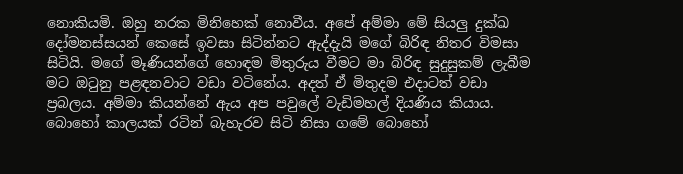නොකියමි. ඔහු නරක මිනිහෙක් නොවීය. අපේ අම්මා මේ සියලු දුක්ඛ දෝමනස්සයන් කෙසේ ඉවසා සිටින්නට ඇද්දැයි මගේ බිරිඳ නිතර විමසා සිටියි. මගේ මෑණියන්ගේ හොඳම මිතුරුය වීමට මා බිරිඳ සුදුසුකම් ලැබීම මට ඔටුනු පළඳනවාට වඩා වටිනේය. අදත් ඒ මිතුදම එදාටත් වඩා ප්‍රබලය. අම්මා කියන්නේ ඇය අප පවුලේ වැඩිමහල් දියණිය කියාය. බොහෝ කාලයක් රටින් බැහැරව සිටි නිසා ගමේ බොහෝ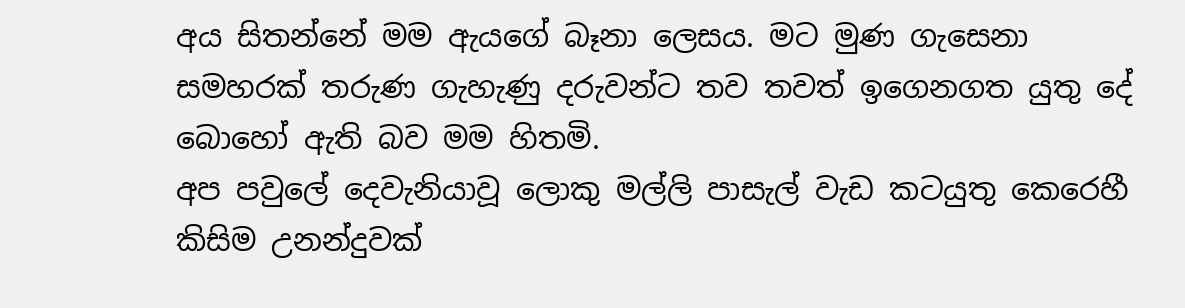අය සිතන්නේ මම ඇයගේ බෑනා ලෙසය. මට මුණ ගැසෙනා සමහරක් තරුණ ගැහැණු දරුවන්ට තව තවත් ඉගෙනගත යුතු දේ බොහෝ ඇති බව මම හිතමි.
අප පවුලේ දෙවැනියාවූ ලොකු මල්ලි පාසැල් වැඩ කටයුතු කෙරෙහී කිසිම උනන්දුවක්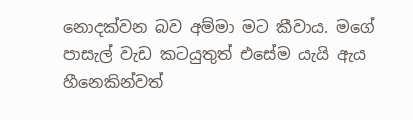නොදක්වන බව අම්මා මට කීවාය. මගේ පාසැල් වැඩ කටයුතුත් එසේම යැයි ඇය හීනෙකින්වත්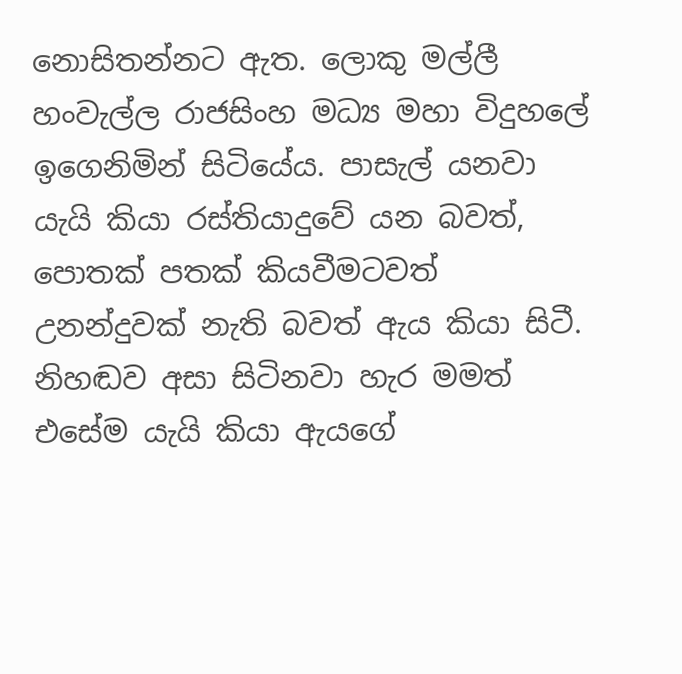නොසිතන්නට ඇත. ලොකු මල්ලී හංවැල්ල රාජසිංහ මධ්‍ය මහා විදුහලේ ඉගෙනිමින් සිටියේය. පාසැල් යනවා යැයි කියා රස්තියාදුවේ යන බවත්, පොතක් පතක් කියවීමටවත් උනන්දුවක් නැති බවත් ඇය කියා සිටී. නිහඬව අසා සිටිනවා හැර මමත් එසේම යැයි කියා ඇයගේ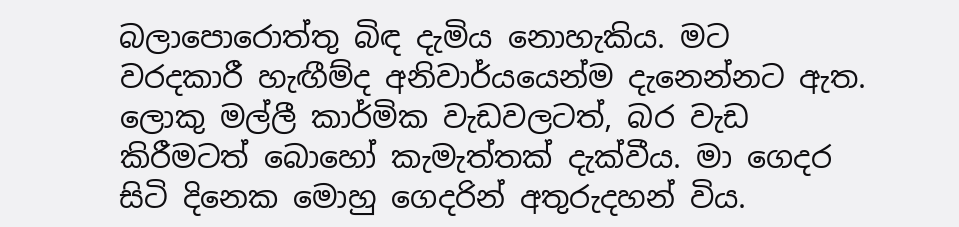බලාපොරොත්තු බිඳ දැමිය නොහැකිය. මට වරදකාරී හැඟීම්ද අනිවාර්යයෙන්ම දැනෙන්නට ඇත. ලොකු මල්ලී කාර්මික වැඩවලටත්, බර වැඩ කිරීමටත් බොහෝ කැමැත්තක් දැක්වීය. මා ගෙදර සිටි දිනෙක මොහු ගෙදරින් අතුරුදහන් විය.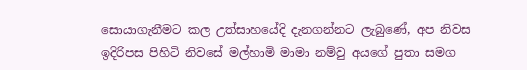සොයාගැනීමට කල උත්සාහයේදි දැනගන්නට ලැබුණේ, අප නිවස ඉදිරිපස පිහිටි නිවසේ මල්හාමි මාමා නම්වු අයගේ පුතා සමග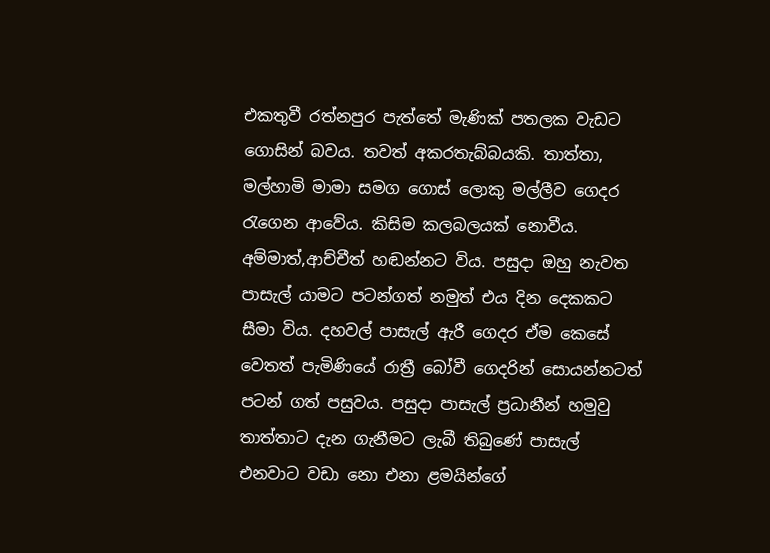එකතුවී රත්නපුර පැත්තේ මැණික් පතලක වැඩට ගොසින් බවය. තවත් අකරතැබ්බයකි. තාත්තා, මල්හාමි මාමා සමග ගොස් ලොකු මල්ලීව ගෙදර රැගෙන ආවේය. කිසිම කලබලයක් නොවීය. අම්මාත්,ආච්චීත් හඬන්නට විය. පසුදා ඔහු නැවත පාසැල් යාමට පටන්ගත් නමුත් එය දින දෙකකට සීමා විය. දහවල් පාසැල් ඇරී ගෙදර ඒම කෙසේ වෙතත් පැමිණියේ රාත්‍රී බෝවී ගෙදරින් සොයන්නටත් පටන් ගත් පසුවය. පසුදා පාසැල් ප්‍රධානීන් හමුවු තාත්තාට දැන ගැනීමට ලැබී තිබුණේ පාසැල් එනවාට වඩා නො එනා ළමයින්ගේ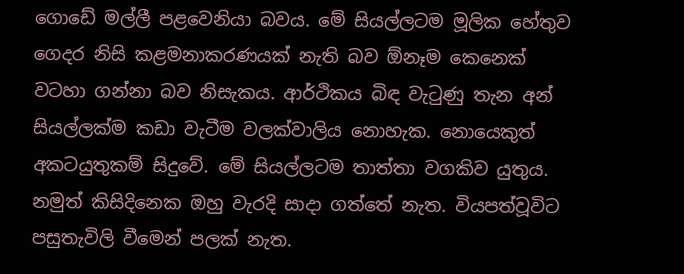ගොඩේ මල්ලී පළවෙනියා බවය. මේ සියල්ලටම මූලික හේතුව ගෙදර නිසි කළමනාකරණයක් නැති බව ඕනෑම කෙනෙක් වටහා ගන්නා බව නිසැකය. ආර්ථිකය බිඳ වැටුණු තැන අන් සියල්ලක්ම කඩා වැටීම වලක්වාලිය නොහැක. නොයෙකුත් අකටයුතුකම් සිදුවේ. මේ සියල්ලටම තාත්තා වගකිව යුතුය. නමුත් කිසිදිනෙක ඔහු වැරදි සාදා ගත්තේ නැත. වියපත්වූවිට පසුතැවිලි වීමෙන් පලක් නැත.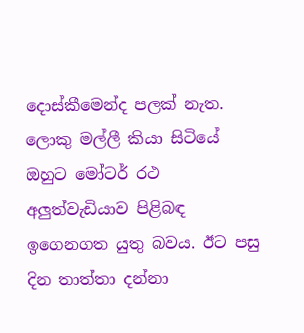දොස්කීමෙන්ද පලක් නැත. ලොකු මල්ලී කියා සිටියේ ඔහුට මෝටර් රථ අලුත්වැඩියාව පිළිබඳ ඉගෙනගත යුතු බවය. ඊට පසු දින තාත්තා දන්නා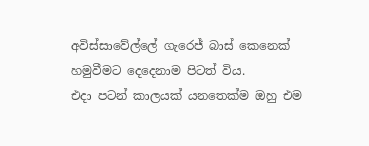අවිස්සාවේල්ලේ ගැරෙජ් බාස් කෙනෙක් හමුවීමට දෙදෙනාම පිටත් විය.
එදා පටන් කාලයක් යනතෙක්ම ඔහු එම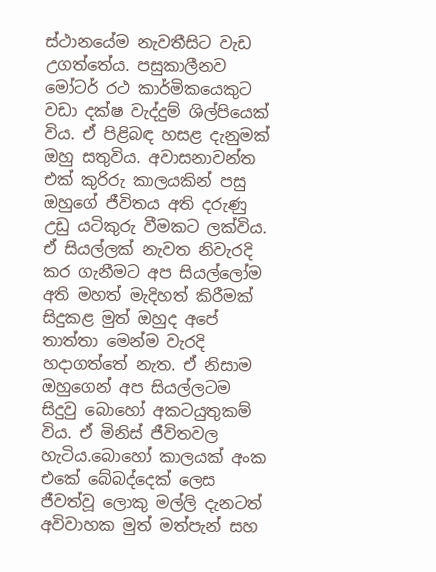ස්ථානයේම නැවතීසිට වැඩ උගත්තේය. පසුකාලීනව මෝටර් රථ කාර්මිකයෙකුට වඩා දක්ෂ වැද්දුම් ශිල්පියෙක් විය. ඒ පිළිබඳ හසළ දැනුමක් ඔහු සතුවිය. අවාසනාවන්ත එක් කුරිරු කාලයකින් පසු ඔහුගේ ජීවිතය අති දරුණු උඩු යටිකුරු වීමකට ලක්විය. ඒ සියල්ලක් නැවත නිවැරදි කර ගැනීමට අප සියල්ලෝම අති මහත් මැදිහත් කිරීමක් සිදුකළ මුත් ඔහුද අපේ තාත්තා මෙන්ම වැරදි හදාගත්තේ නැත. ඒ නිසාම ඔහුගෙන් අප සියල්ලටම සිදුවු බොහෝ අකටයුතුකම් විය. ඒ මිනිස් ජීවිතවල හැටිය.බොහෝ කාලයක් අංක එකේ බේබද්දෙක් ලෙස ජීවත්වූ ලොකු මල්ලි දැනටත් අවිවාහක මුත් මත්පැන් සහ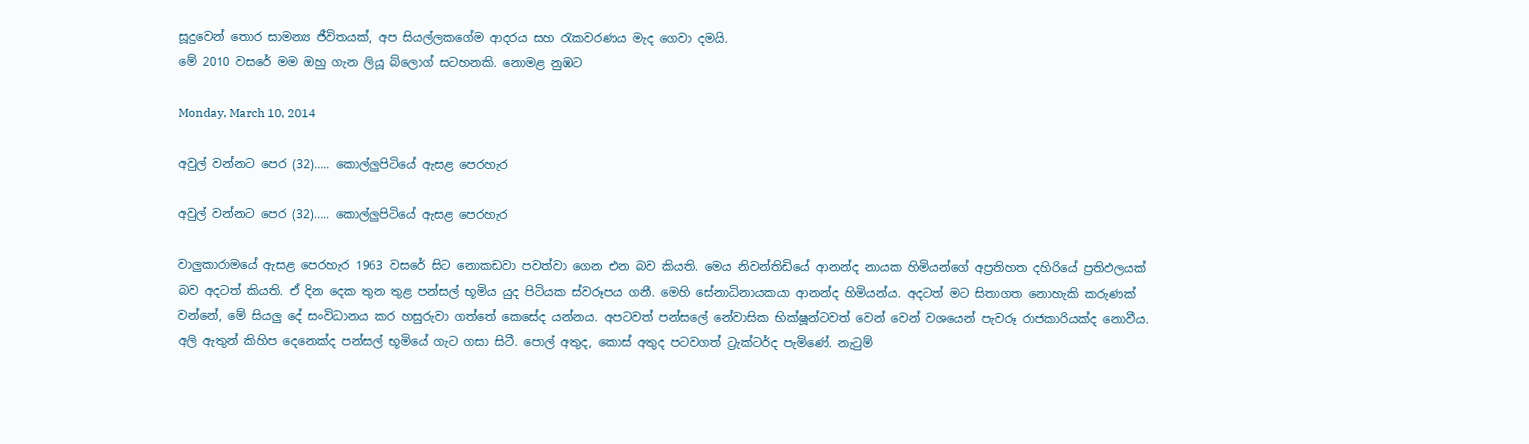සූදුවෙන් තොර සාමන්‍ය ජීවිතයක්, අප සියල්ලකගේම ආදරය සහ රැකවරණය මැද ගෙවා දමයි.
මේ 2010 වසරේ මම ඔහු ගැන ලියූ බ්ලොග් සටහනකි. නොමළ නුඹට

Monday, March 10, 2014

අවුල් වන්නට පෙර (32)….. කොල්ලුපිටියේ ඇසළ පෙරහැර

අවුල් වන්නට පෙර (32)….. කොල්ලුපිටියේ ඇසළ පෙරහැර

වාලුකාරාමයේ ඇසළ පෙරහැර 1963 වසරේ සිට නොකඩවා පවත්වා ගෙන එන බව කියති. මෙය නිවන්තිඩියේ ආනන්ද නායක හිමියන්ගේ අප්‍රතිහත දහිරියේ ප්‍රතිඵලයක් බව අදටත් කියති. ඒ දින දෙක තුන තුළ පන්සල් භූමිය යුද පිටියක ස්වරූපය ගනී. මෙහි සේනාධිනායකයා ආනන්ද හිමියන්ය. අදටත් මට සිතාගත නොහැකි කරුණක් වන්නේ, මේ සියලු දේ සංවිධානය කර හසුරුවා ගත්තේ කෙසේද යන්නය. අපටවත් පන්සලේ නේවාසික භික්ෂූන්ටවත් වෙන් වෙන් වශයෙන් පැවරූ රාජකාරියක්ද නොවීය. අලි ඇතුන් කිහිප දෙනෙක්ද පන්සල් භූමියේ ගැට ගසා සිටී. පොල් අතුද, කොස් අතුද පටවගත් ට්‍රැක්ටර්ද පැමිණේ. නැටුම්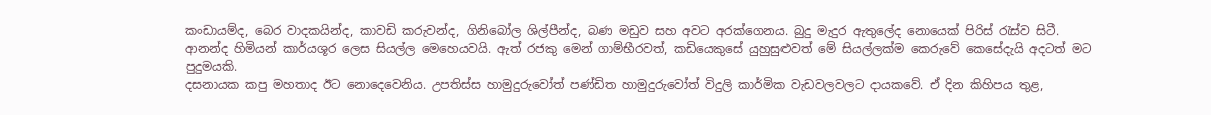කංඩායම්ද, බෙර වාදකයින්ද, කාවඩි කරුවන්ද, ගිනිබෝල ශිල්පීන්ද, බණ මඩුව සහ අවට අරක්ගෙනය. බුදු මැදුර ඇතුලේද නොයෙක් පිරිස් රැස්ව සිටී. ආනන්ද හිමියන් කාර්යශූර ලෙස සියල්ල මෙහෙයවයි. ඇත් රජකු මෙන් ගාම්භීරවත්, කඩියෙකුසේ යුහුසුළුවත් මේ සියල්ලක්ම කෙරුවේ කෙසේදැයි අදටත් මට පුදුමයකි.
දසනායක කපු මහතාද ඊට නොදෙවෙනිය. උපතිස්ස හාමුදුරුවෝත් පණ්ඩිත හාමුදුරුවෝත් විදුලි කාර්මික වැඩවලවලට දායකවේ. ඒ දින කිහිපය තුළ,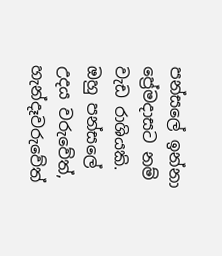පන්සලේ ඉන්නා ප්‍රේමදාසට නම් වැඩ රාශියකි. ඔහු පන්සලේ උදය වරුවේත්, හැන්දෑවරුවේත්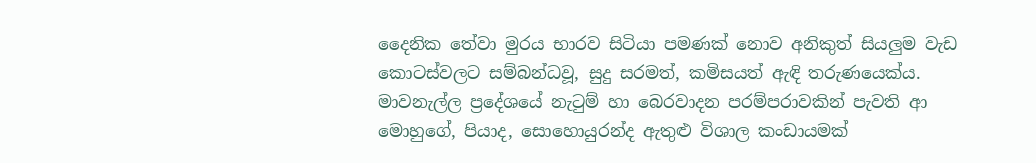දෛනික තේවා මුරය භාරව සිටියා පමණක් නොව අනිකුත් සියලුම වැඩ කොටස්වලට සම්බන්ධවූ, සුදු සරමත්, කමිසයත් ඇඳි තරුණයෙක්ය. මාවනැල්ල ප්‍රදේශයේ නැටුම් හා බෙරවාදන පරම්පරාවකින් පැවති ආ මොහුගේ, පියාද, සොහොයුරන්ද ඇතුළු විශාල කංඩායමක්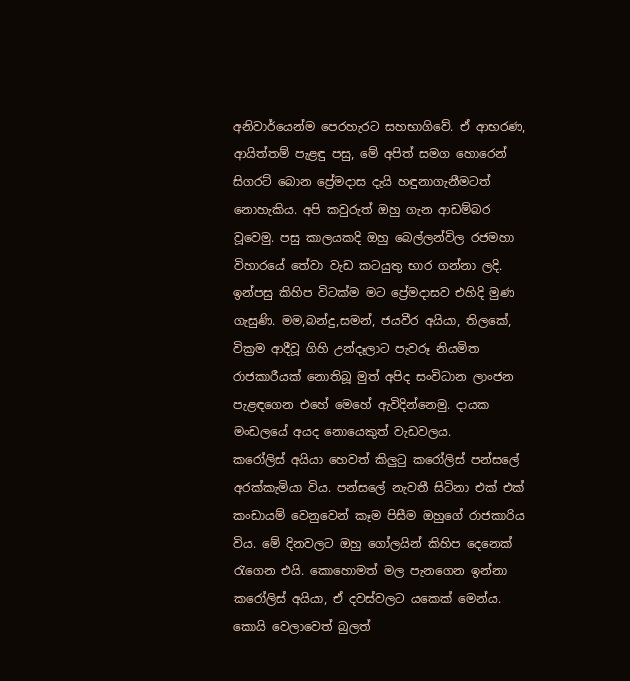අනිවාර්යෙන්ම පෙරහැරට සහභාගිවේ. ඒ ආභරණ, ආයිත්තම් පැළඳු පසු, මේ අපිත් සමග හොරෙන් සිගරට් බොන ප්‍රේමදාස දැයි හඳුනාගැනීමටත් නොහැකිය. අපි කවුරුත් ඔහු ගැන ආඩම්බර වූවෙමු. පසු කාලයකදි ඔහු බෙල්ලන්විල රජමහා විහාරයේ තේවා වැඩ කටයුතු භාර ගන්නා ලදි. ඉන්පසු කිහිප විටක්ම මට ප්‍රේමදාසව එහිදි මුණ ගැසුණි. මම,බන්දු,සමන්, ජයවීර අයියා, තිලකේ, වික්‍රම ආදීවූ ගිහි උන්දෑලාට පැවරූ නියමිත රාජකාරීයක් නොතිබූ මුත් අපිද සංවිධාන ලාංජන පැළඳගෙන එහේ මෙහේ ඇවිදින්නෙමු. දායක මංඩලයේ අයද නොයෙකුත් වැඩවලය.
කරෝලිස් අයියා හෙවත් කිලුටු කරෝලිස් පන්සලේ අරක්කැමියා විය. පන්සලේ නැවතී සිටිනා එක් එක් කංඩායම් වෙනුවෙන් කෑම පිසීම ඔහුගේ රාජකාරිය විය. මේ දිනවලට ඔහු ගෝලයින් කිහිප දෙනෙක් රැගෙන එයි. කොහොමත් මල පැනගෙන ඉන්නා කරෝලිස් අයියා, ඒ දවස්වලට යකෙක් මෙන්ය. කොයි වෙලාවෙත් බුලත්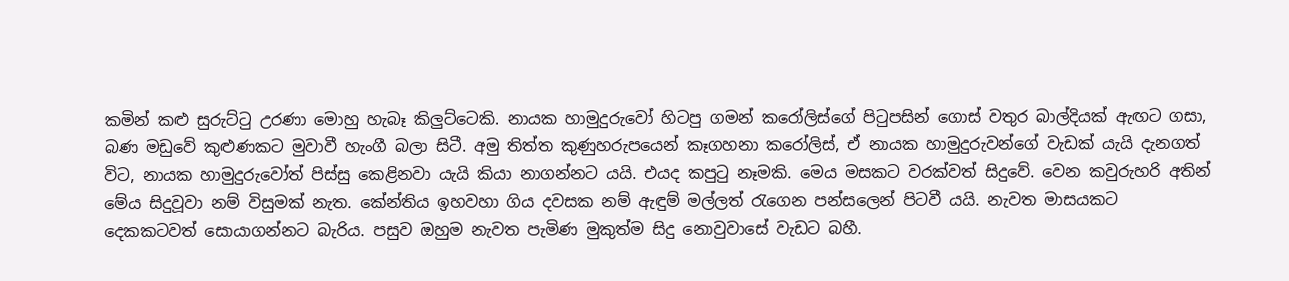කමින් කළු සුරුට්ටු උරණා මොහු හැබෑ කිලුට්ටෙකි. නායක හාමුදුරුවෝ හිටපු ගමන් කරෝලිස්ගේ පිටුපසින් ගොස් වතුර බාල්දියක් ඇඟට ගසා, බණ මඩුවේ කුළුණකට මුවාවී හැංගී බලා සිටී. අමු තිත්ත කුණුහරුපයෙන් කෑගහනා කරෝලිස්, ඒ නායක හාමුදුරුවන්ගේ වැඩක් යැයි දැනගත් විට, නායක හාමුදුරුවෝත් පිස්සු කෙළිනවා යැයි කියා නාගන්නට යයි. එයද කපුටු නෑමකි. මෙය මසකට වරක්වත් සිදුවේ. වෙන කවුරුහරි අතින් මේය සිදුවූවා නම් විසුමක් නැත. කේන්තිය ඉහවහා ගිය දවසක නම් ඇඳුම් මල්ලත් රැගෙන පන්සලෙන් පිටවී යයි. නැවත මාසයකට දෙකකටවත් සොයාගන්නට බැරිය. පසුව ඔහුම නැවත පැමිණ මුකුත්ම සිදු නොවුවාසේ වැඩට බහී.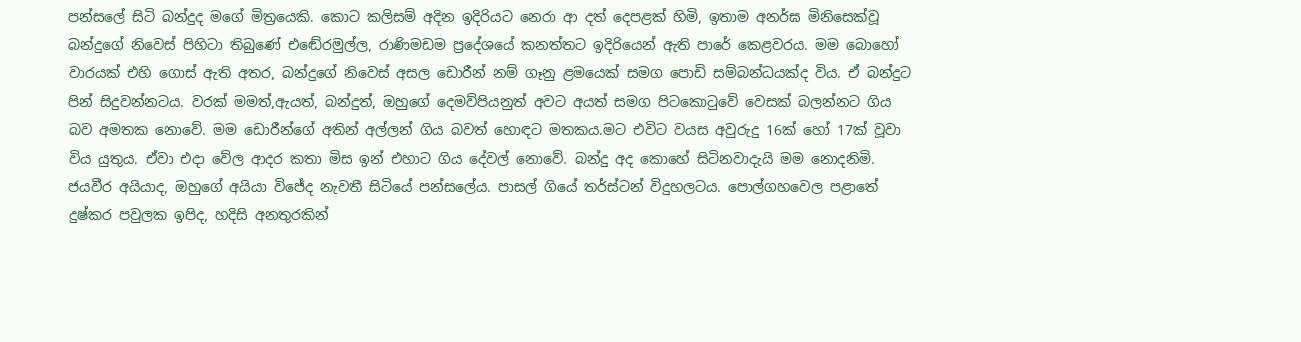පන්සලේ සිටි බන්දුද මගේ මිත්‍රයෙකි. කොට කලිසම් අදින ඉදිරියට නෙරා ආ දත් දෙපළක් හිමි, ඉතාම අනර්ඝ මිනිසෙක්වූ බන්දුගේ නිවෙස් පිහිටා තිබුණේ එඬේරමුල්ල, රාණිමඩම ප්‍රදේශයේ කනත්තට ඉදිරියෙන් ඇති පාරේ කෙළවරය. මම බොහෝ වාරයක් එහි ගොස් ඇති අතර, බන්දුගේ නිවෙස් අසල ඩොරීන් නම් ගෑනු ළමයෙක් සමග පොඩි සම්බන්ධයක්ද විය. ඒ බන්දුට පින් සිදුවන්නටය. වරක් මමත්,ඇයත්, බන්දුත්, ඔහුගේ දෙමව්පියනුත් අවට අයත් සමග පිටකොටුවේ වෙසක් බලන්නට ගිය බව අමතක නොවේ. මම ඩොරීන්ගේ අතින් අල්ලන් ගිය බවත් හොඳට මතකය.මට එවිට වයස අවුරුදු 16ක් හෝ 17ක් වූවා විය යුතුය. ඒවා එදා වේල ආදර කතා මිස ඉන් එහාට ගිය දේවල් නොවේ. බන්දු අද කොහේ සිටිනවාදැයි මම නොදනිමි.
ජයවීර අයියාද, ඔහුගේ අයියා විජේද නැවතී සිටියේ පන්සලේය. පාසල් ගියේ තර්ස්ටන් විදුහලටය. පොල්ගහවෙල පළාතේ දුෂ්කර පවුලක ඉපිද, හදිසි අනතුරකින්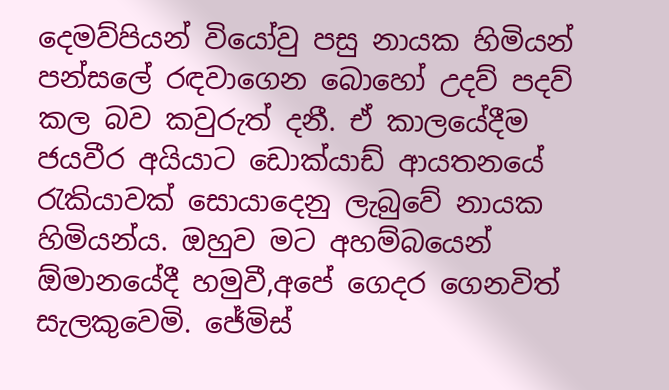දෙමව්පියන් වියෝවු පසු නායක හිමියන් පන්සලේ රඳවාගෙන බොහෝ උදව් පදව් කල බව කවුරුත් දනී. ඒ කාලයේදීම ජයවීර අයියාට ඩොක්යාඩ් ආයතනයේ රැකියාවක් සොයාදෙනු ලැබුවේ නායක හිමියන්ය. ඔහුව මට අහම්බයෙන් ඕමානයේදී හමුවී,අපේ ගෙදර ගෙනවිත් සැලකුවෙමි. ජේමිස්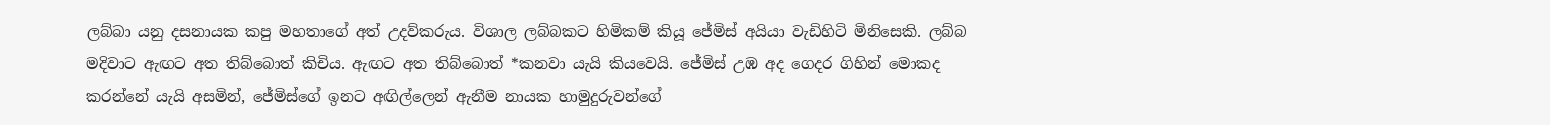ලබ්බා යනු දසනායක කපු මහතාගේ අත් උදව්කරුය. විශාල ලබ්බකට හිමිකම් කියූ ජේමිස් අයියා වැඩිහිටි මිනිසෙකි. ලබ්බ මදිවාට ඇඟට අත තිබ්බොත් කිචිය. ඇඟට අත තිබ්බොත් *කනවා යැයි කියවෙයි. ජේමිස් උඹ අද ගෙදර ගිහින් මොකද කරන්නේ යැයි අසමින්, ජේමිස්ගේ ඉනට අඟිල්ලෙන් ඇනීම නායක හාමුදුරුවන්ගේ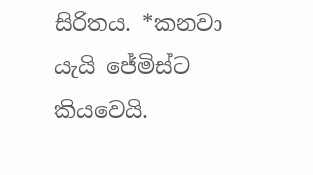සිරිතය. *කනවා යැයි ජේමිස්ට කියවෙයි.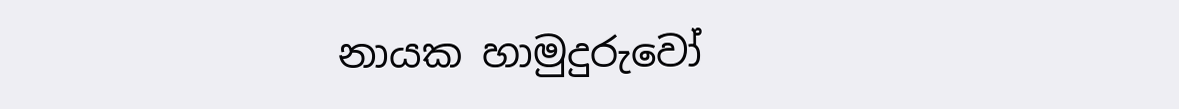නායක හාමුදුරුවෝ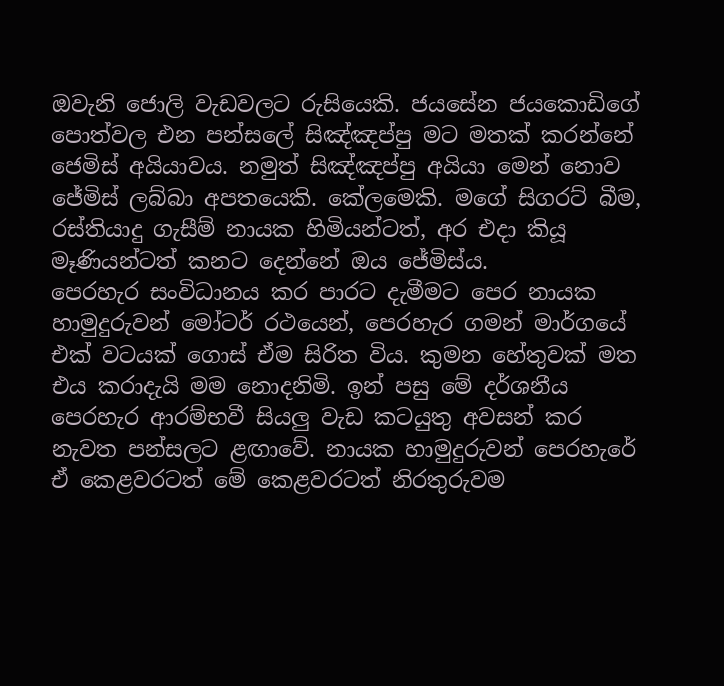ඔවැනි ජොලි වැඩවලට රුසියෙකි. ජයසේන ජයකොඩිගේ පොත්වල එන පන්සලේ සිඤ්ඤප්පු මට මතක් කරන්නේ ජෙමිස් අයියාවය. නමුත් සිඤ්ඤප්පු අයියා මෙන් නොව ජේමිස් ලබ්බා අපතයෙකි. කේලමෙකි. මගේ සිගරට් බීම, රස්තියාදු ගැසීම් නායක හිමියන්ටත්, අර එදා කියූ මෑණියන්ටත් කනට දෙන්නේ ඔය ජේමිස්ය.
පෙරහැර සංවිධානය කර පාරට දැමීමට පෙර නායක හාමුදුරුවන් මෝටර් රථයෙන්, පෙරහැර ගමන් මාර්ගයේ එක් වටයක් ගොස් ඒම සිරිත විය. කුමන හේතුවක් මත එය කරාදැයි මම නොදනිමි. ඉන් පසු මේ දර්ශනීය පෙරහැර ආරම්භවී සියලු වැඩ කටයුතු අවසන් කර නැවත පන්සලට ළඟාවේ. නායක හාමුදුරුවන් පෙරහැරේ ඒ කෙළවරටත් මේ කෙළවරටත් නිරතුරුවම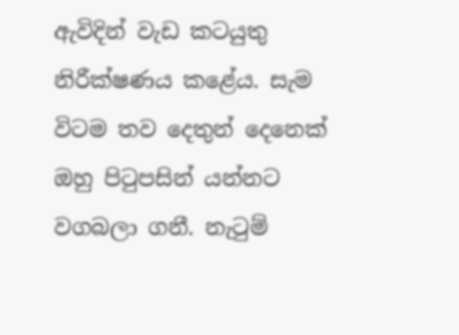ඇවිදින් වැඩ කටයුතු නිරීක්ෂණය කළේය. සැම විටම තව දෙතුන් දෙනෙක් ඔහු පිටුපසින් යන්නට වගබලා ගනී. නැටුම්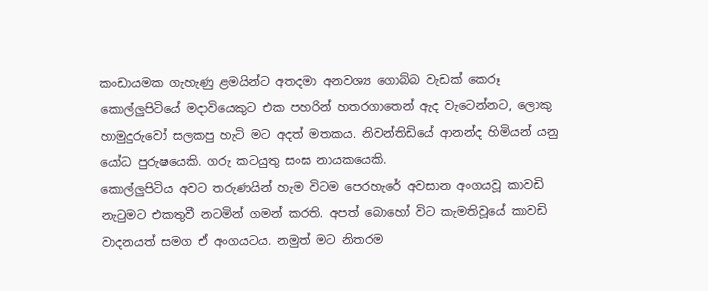කංඩායමක ගැහැණු ළමයින්ට අතදමා අනවශ්‍ය ගොබ්බ වැඩක් කෙරූ කොල්ලුපිටියේ මදාවියෙකුට එක පහරින් හතරගාතෙන් ඇද වැටෙන්නට, ලොකු හාමුදුරුවෝ සලකපු හැටි මට අදත් මතකය. නිවන්තිඩියේ ආනන්ද හිමියන් යනු යෝධ පුරුෂයෙකි. ගරු කටයුතු සංඝ නායකයෙකි.
කොල්ලුපිටිය අවට තරුණයින් හැම විටම පෙරහැරේ අවසාන අංගයවූ කාවඩි නැටුමට එකතුවී නටමින් ගමන් කරති. අපත් බොහෝ විට කැමතිවූයේ කාවඩි වාදනයත් සමග ඒ අංගයටය. නමුත් මට නිතරම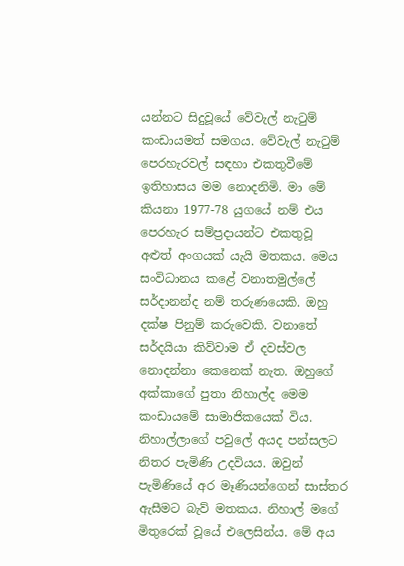යන්නට සිදුවූයේ වේවැල් නැටුම් කංඩායමත් සමගය. වේවැල් නැටුම් පෙරහැරවල් සඳහා එකතුවීමේ ඉතිහාසය මම නොදනිමි. මා මේ කියනා 1977-78 යුගයේ නම් එය පෙරහැර සම්ප්‍රදායන්ට එකතුවූ අළුත් අංගයක් යැයි මතකය. මෙය සංවිධානය කළේ වනාතමුල්ලේ සර්දානන්ද නම් තරුණයෙකි. ඔහු දක්ෂ පිනුම් කරුවෙකි. වනාතේ සර්දයියා කිව්වාම ඒ දවස්වල නොදන්නා කෙනෙක් නැත. ඔහුගේ අක්කාගේ පුතා නිහාල්ද මෙම කංඩායමේ සාමාජිකයෙක් විය. නිහාල්ලාගේ පවුලේ අයද පන්සලට නිතර පැමිණි උදවියය. ඔවුන් පැමිණියේ අර මෑණියන්ගෙන් සාස්තර ඇසීමට බැව් මතකය. නිහාල් මගේ මිතුරෙක් වූයේ එලෙසින්ය. මේ අය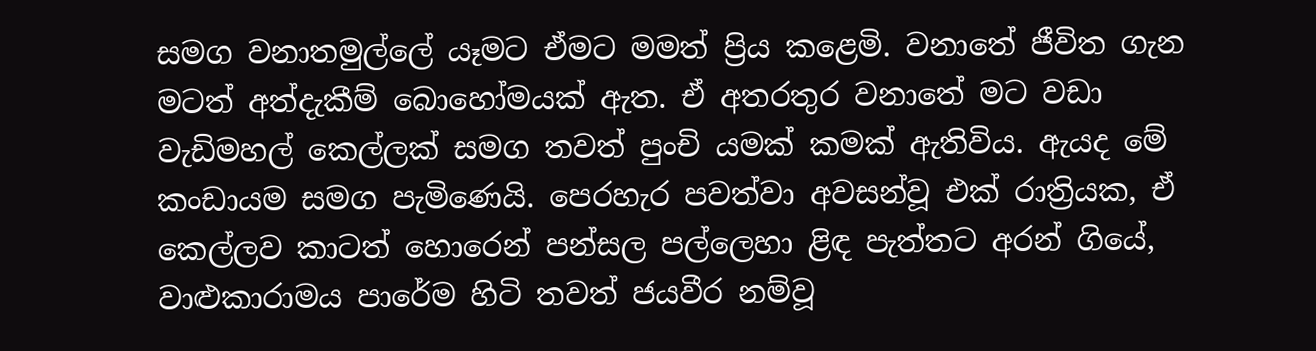සමග වනාතමුල්ලේ යෑමට ඒමට මමත් ප්‍රිය කළෙමි. වනාතේ ජීවිත ගැන මටත් අත්දැකීම් බොහෝමයක් ඇත. ඒ අතරතුර වනාතේ මට වඩා වැඩිමහල් කෙල්ලක් සමග තවත් පුංචි යමක් කමක් ඇතිවිය. ඇයද මේ කංඩායම සමග පැමිණෙයි. පෙරහැර පවත්වා අවසන්වූ එක් රාත්‍රියක, ඒ කෙල්ලව කාටත් හොරෙන් පන්සල පල්ලෙහා ළිඳ පැත්තට අරන් ගියේ, වාළුකාරාමය පාරේම හිටි තවත් ජයවීර නම්වූ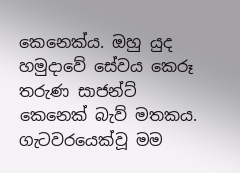කෙනෙක්ය. ඔහු යුද හමුදාවේ සේවය කෙරූ තරුණ සාජන්ට් කෙනෙක් බැව් මතකය. ගැටවරයෙක්වූ මම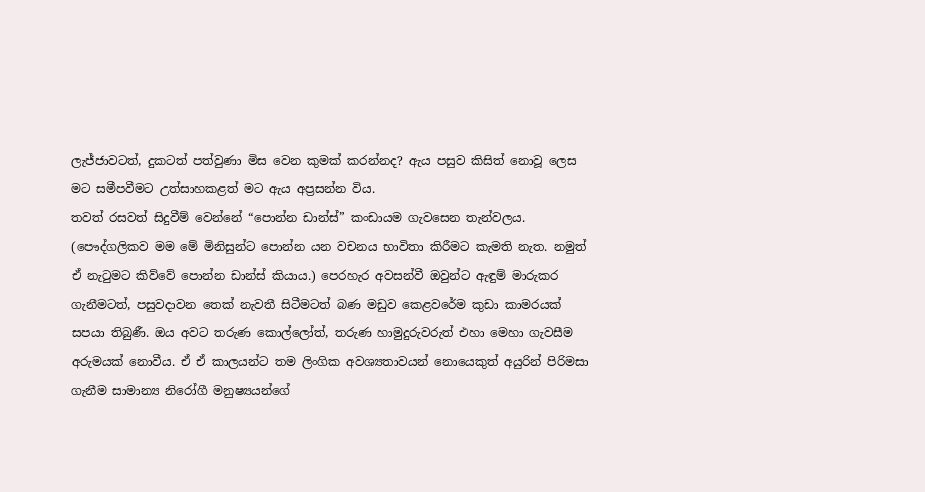ලැජ්ජාවටත්, දුකටත් පත්වුණා මිස වෙන කුමක් කරන්නද? ඇය පසුව කිසිත් නොවූ ලෙස මට සමීපවීමට උත්සාහකළත් මට ඇය අප්‍රසන්න විය.
තවත් රසවත් සිදුවීම් වෙන්නේ “පොන්න ඩාන්ස්” කංඩායම ගැවසෙන තැන්වලය. (පෞද්ගලිකව මම මේ මිනිසුන්ට පොන්න යන වචනය භාවිතා කිරීමට කැමති නැත. නමුත් ඒ නැටුමට කිව්වේ පොන්න ඩාන්ස් කියාය.) පෙරහැර අවසන්වී ඔවුන්ට ඇඳුම් මාරුකර ගැනීමටත්, පසුවදාවන තෙක් නැවතී සිටීමටත් බණ මඩුව කෙළවරේම කුඩා කාමරයක් සපයා තිබුණී. ඔය අවට තරුණ කොල්ලෝත්, තරුණ හාමුදුරුවරුත් එහා මෙහා ගැවසීම අරුමයක් නොවීය. ඒ ඒ කාලයන්ට තම ලිංගික අවශ්‍යතාවයන් නොයෙකුත් අයුරින් පිරිමසා ගැනීම සාමාන්‍ය නිරෝගී මනුෂ්‍යයන්ගේ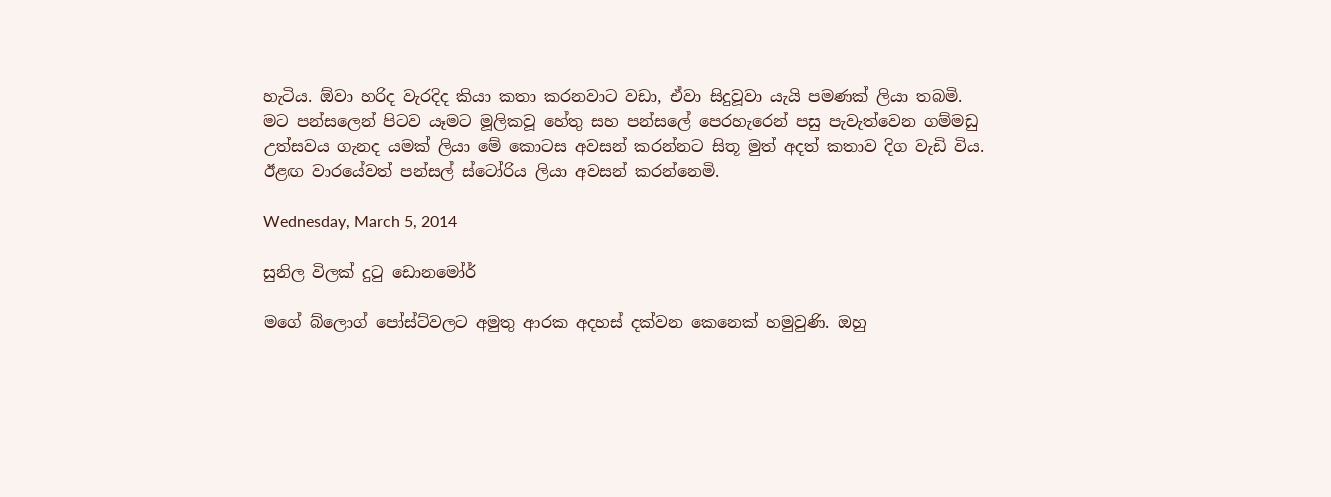හැටිය. ඕවා හරිද වැරදිද කියා කතා කරනවාට වඩා, ඒවා සිදුවූවා යැයි පමණක් ලියා තබමි.
මට පන්සලෙන් පිටව යෑමට මූලිකවූ හේතු සහ පන්සලේ පෙරහැරෙන් පසු පැවැත්වෙන ගම්මඩු උත්සවය ගැනද යමක් ලියා මේ කොටස අවසන් කරන්නට සිතූ මුත් අදත් කතාව දිග වැඩි විය. ඊළඟ වාරයේවත් පන්සල් ස්ටෝරිය ලියා අවසන් කරන්නෙමි.

Wednesday, March 5, 2014

සුනිල විලක් දුටු ඩොනමෝර්

මගේ බ්ලොග් පෝස්ට්වලට අමුතු ආරක අදහස් දක්වන කෙනෙක් හමුවුණි. ඔහු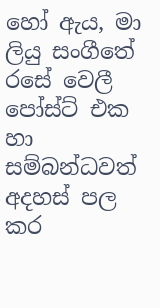හෝ ඇය, මා ලියු සංගීතේ රසේ වෙලී පෝස්ට් එක හා සම්බන්ධවත් අදහස් පල කර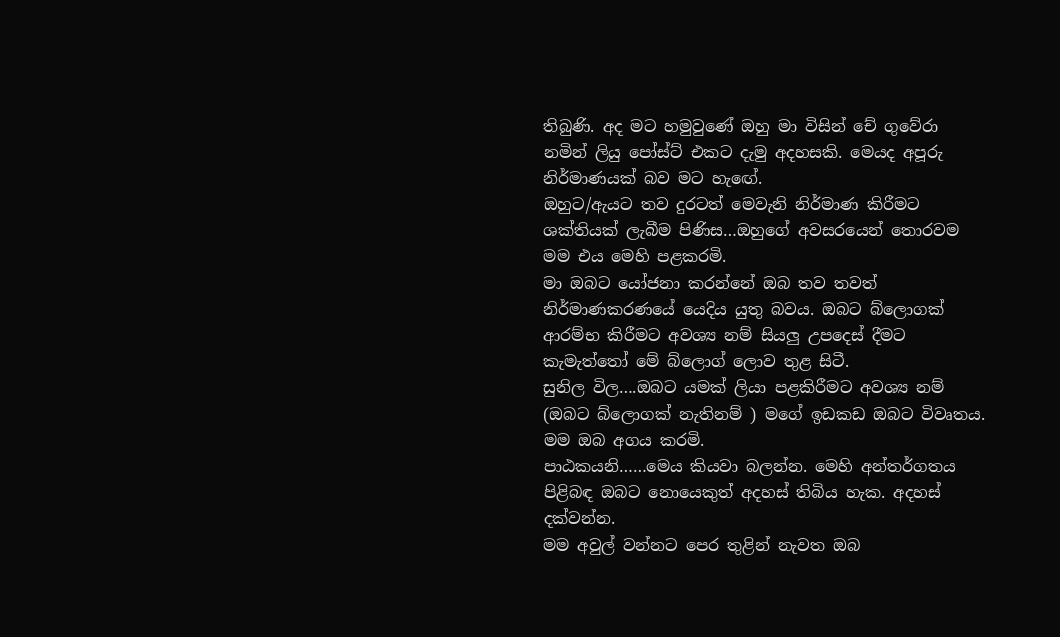තිබුණි. අද මට හමුවුණේ ඔහු මා විසින් චේ ගුවේරා නමින් ලියු පෝස්ට් එකට දැමු අදහසකි. මෙයද අපූරු නිර්මාණයක් බව මට හැඟේ.
ඔහුට/ඇයට තව දුරටත් මෙවැනි නිර්මාණ කිරීමට ශක්තියක් ලැබීම පිණිස…ඔහුගේ අවසරයෙන් තොරවම මම එය මෙහි පළකරමි.
මා ඔබට යෝජනා කරන්නේ ඔබ තව තවත් නිර්මාණකරණයේ යෙදිය යුතු බවය. ඔබට බ්ලොගක් ආරම්භ කිරීමට අවශ්‍ය නම් සියලු උපදෙස් දීමට කැමැත්තෝ මේ බ්ලොග් ලොව තුළ සිටී.
සුනිල විල….ඔබට යමක් ලියා පළකිරීමට අවශ්‍ය නම් (ඔබට බ්ලොගක් නැතිනම් ) මගේ ඉඩකඩ ඔබට විවෘතය. මම ඔබ අගය කරමි.
පාඨකයනි……මෙය කියවා බලන්න. මෙහි අන්තර්ගතය පිළිබඳ ඔබට නොයෙකුත් අදහස් තිබිය හැක. අදහස් දක්වන්න.
මම අවුල් වන්නට පෙර තුළින් නැවත ඔබ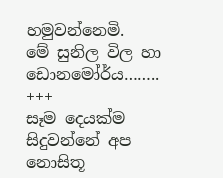හමුවන්නෙමි.
මේ සුනිල විල හා ඩොනමෝර්ය……..
+++
සෑම දෙයක්ම සිදුවන්නේ අප නොසිතූ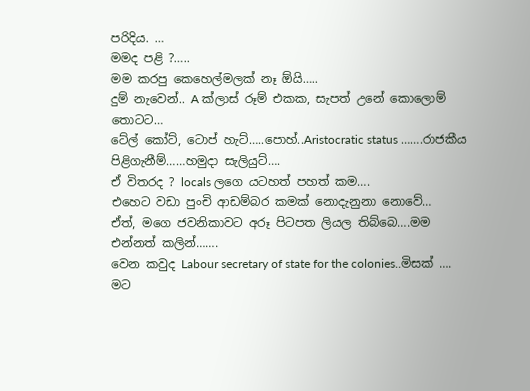පරිදිය. …
මමද පළි ?…..
මම කරපු කෙහෙල්මලක් නෑ ඕයි…..
දුම් නැවෙන්.. A ක්ලාස් රූම් එකක, සැපත් උනේ කොලොම් තොටට…
ටේල් කෝට්, ටොප් හැට්…..පොහ්..Aristocratic status …….රාජකීය පිළිගැනීම්……හමුදා සැලියුට්….
ඒ විතරද ? locals ලගෙ යටහත් පහත් කම….
එහෙට වඩා පුංචි ආඩම්බර කමක් නොදැනුනා නොවේ…
ඒත්, මගෙ ජවනිකාවට අරූ පිටපත ලියල තිබ්බෙ….මම එන්නත් කලින්…….
වෙන කවුද Labour secretary of state for the colonies..මිසක් ….
මට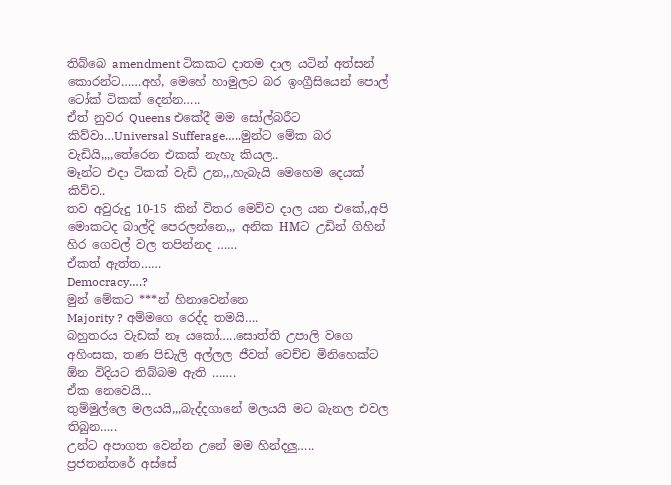තිබ්බෙ amendment ටිකකට දාතම දාල යටින් අත්සන් කොරන්ට……අහ්, මෙහේ හාමුලට බර ඉංග්‍රීසියෙන් පොල් ටෝක් ටිකක් දෙන්න…..
ඒත් නුවර Queens එකේදී මම සෝල්බරීට කිව්වා…Universal Sufferage…..මුන්ට මේක බර වැඩියි,,,,තේරෙන එකක් නැහැ කියල..
මෑන්ට එදා ටිකක් වැඩි උන,,,හැබැයි මෙහෙම දෙයක් කිව්ව..
තව අවුරුදු 10-15 කින් විතර මෙව්‍ව දාල යන එකේ,,අපි මොකටද බාල්දි පෙරලන්නෙ,,, අනික HMට උඩින් ගිහින් හිර ගෙවල් වල තපින්නද ……
ඒකත් ඇත්ත……
Democracy….?
මුන් මේකට ***න් හිනාවෙන්නෙ
Majority ? අම්මගෙ රෙද්ද තමයි….
බහුතරය වැඩක් නෑ යකෝ…..සොත්ති උපාලි වගෙ අහිංසක, තණ පිඩැලි අල්ලල ජීවත් වෙච්ච මිනිහෙක්ට ඕන විදියට තිබ්බම ඇති …….
ඒක නෙවෙයි…
තුම්මුල්ලෙ මලයයි,,,බැද්දගානේ මලයයි මට බැනල එවල තිබුන…..
උන්ට අපාගත වෙන්න උනේ මම හින්දලු…..
ප්‍රජතන්තරේ අස්සේ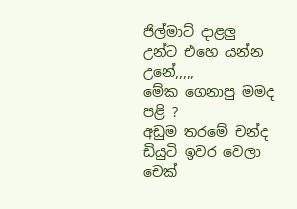ජිල්මාට් දාළලු උන්ට එහෙ යන්න උනේ,,,,,
මේක ගෙනාපු මමද පළි ?
අඩුම තරමේ චන්ද ඩියුටි ඉවර වෙලා චෙක්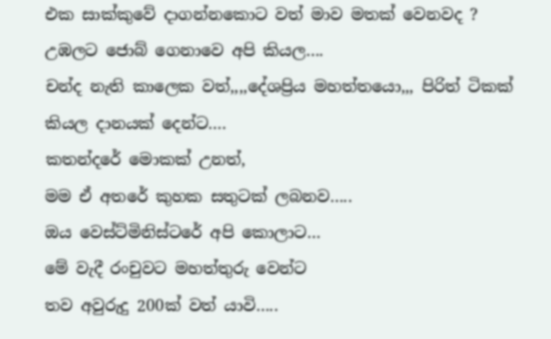එක සාක්කුවේ දාගන්නකොට වත් මාව මතක් වෙනවද ? උඹලට ජොබ් ගෙනාවෙ අපි කියල….
චන්ද නැති කාලෙක වත්,,,,දේශප්‍රිය මහත්තයො,,, පිරිත් ටිකක් කියල දානයක් දෙන්ට….
කතන්දරේ මොකක් උනත්,
මම ඒ අතරේ කුහක සතුටක් ලබනව…..
ඔය වෙස්ට්මිනිස්ටරේ අපි කොලාට…
මේ වැදී රංචුවට මහත්තුරු වෙන්ට
තව අවුරුදු 200ක් වත් යාවි…..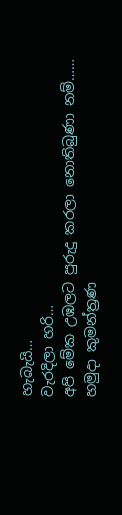හැබැයි…
වැරදිලා හරි…
අපි මේක උඹලට පුරුදු කරලා නොතිබුණා නම්……
හමුදා කුමන්ත්‍රණ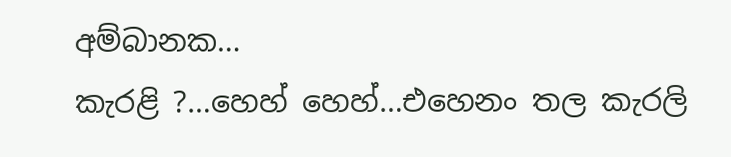අම්බානක…
කැරළි ?…හෙහ් හෙහ්…එහෙනං තල කැරලි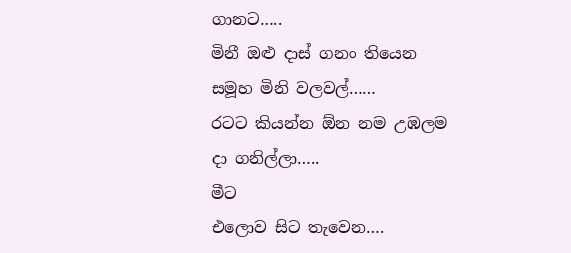ගානට…..
මිනී ඔළු දාස් ගනං තියෙන සමූහ මිනි වලවල්……
රටට කියන්න ඕන නම උඹලම දා ගනිල්ලා…..
මීට
එලොව සිට තැවෙන….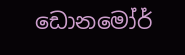ඩොනමෝර්